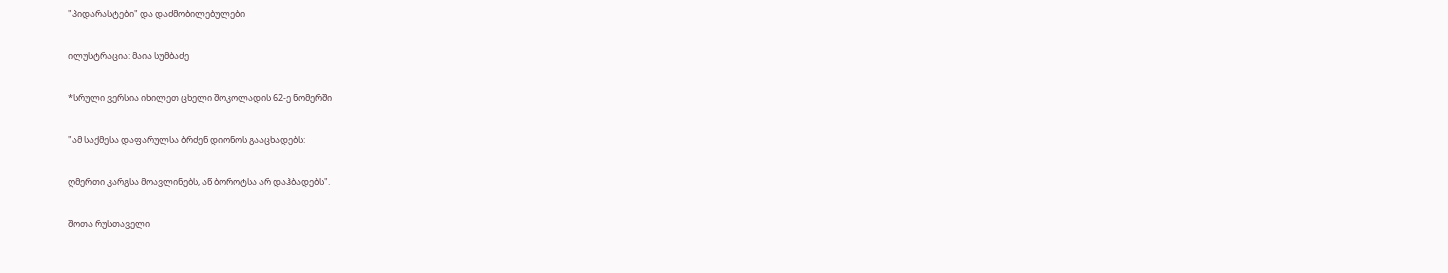"პიდარასტები" და დაძმობილებულები

ილუსტრაცია: მაია სუმბაძე

*სრული ვერსია იხილეთ ცხელი შოკოლადის 62-ე ნომერში

"ამ საქმესა დაფარულსა ბრძენ დიონოს გააცხადებს:

ღმერთი კარგსა მოავლინებს, აწ ბოროტსა არ დაჰბადებს".

შოთა რუსთაველი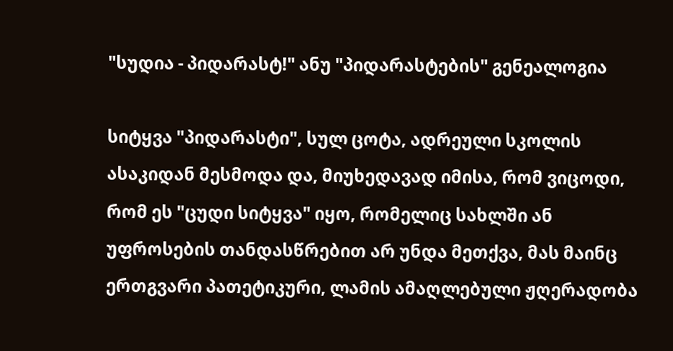"სუდია - პიდარასტ!" ანუ "პიდარასტების" გენეალოგია

სიტყვა "პიდარასტი", სულ ცოტა, ადრეული სკოლის ასაკიდან მესმოდა და, მიუხედავად იმისა, რომ ვიცოდი, რომ ეს "ცუდი სიტყვა" იყო, რომელიც სახლში ან უფროსების თანდასწრებით არ უნდა მეთქვა, მას მაინც ერთგვარი პათეტიკური, ლამის ამაღლებული ჟღერადობა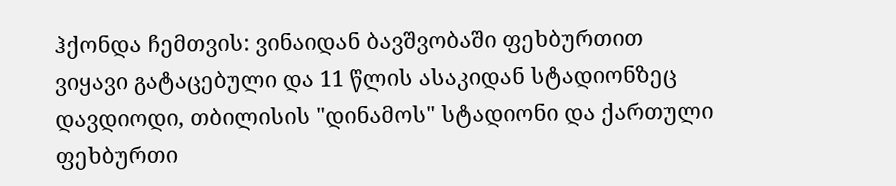ჰქონდა ჩემთვის: ვინაიდან ბავშვობაში ფეხბურთით ვიყავი გატაცებული და 11 წლის ასაკიდან სტადიონზეც დავდიოდი, თბილისის "დინამოს" სტადიონი და ქართული ფეხბურთი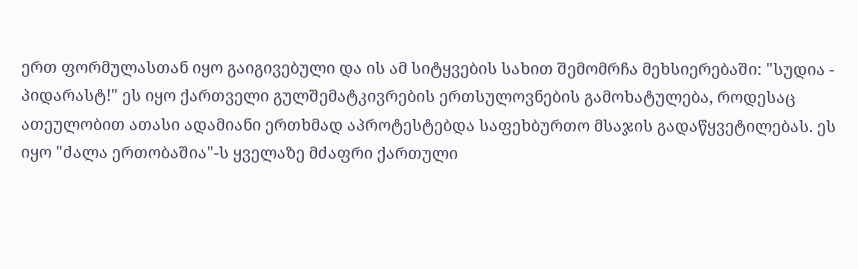ერთ ფორმულასთან იყო გაიგივებული და ის ამ სიტყვების სახით შემომრჩა მეხსიერებაში: "სუდია - პიდარასტ!" ეს იყო ქართველი გულშემატკივრების ერთსულოვნების გამოხატულება, როდესაც ათეულობით ათასი ადამიანი ერთხმად აპროტესტებდა საფეხბურთო მსაჯის გადაწყვეტილებას. ეს იყო "ძალა ერთობაშია"-ს ყველაზე მძაფრი ქართული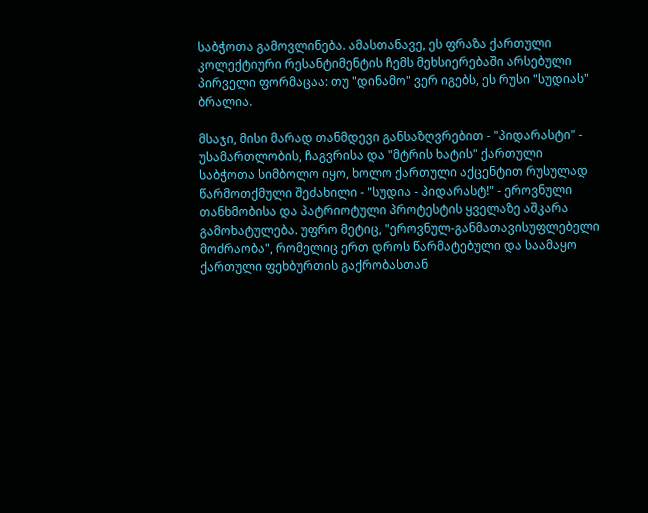საბჭოთა გამოვლინება. ამასთანავე, ეს ფრაზა ქართული კოლექტიური რესანტიმენტის ჩემს მეხსიერებაში არსებული პირველი ფორმაცაა: თუ "დინამო" ვერ იგებს, ეს რუსი "სუდიას" ბრალია.

მსაჯი, მისი მარად თანმდევი განსაზღვრებით - "პიდარასტი" - უსამართლობის, ჩაგვრისა და "მტრის ხატის" ქართული საბჭოთა სიმბოლო იყო, ხოლო ქართული აქცენტით რუსულად წარმოთქმული შეძახილი - "სუდია - პიდარასტ!" - ეროვნული თანხმობისა და პატრიოტული პროტესტის ყველაზე აშკარა გამოხატულება. უფრო მეტიც, "ეროვნულ-განმათავისუფლებელი მოძრაობა", რომელიც ერთ დროს წარმატებული და საამაყო ქართული ფეხბურთის გაქრობასთან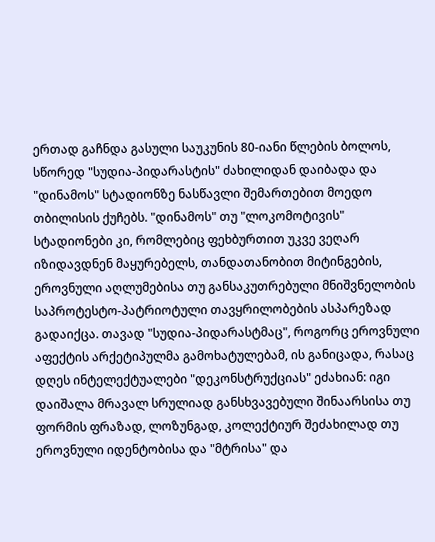ერთად გაჩნდა გასული საუკუნის 80-იანი წლების ბოლოს, სწორედ "სუდია-პიდარასტის" ძახილიდან დაიბადა და "დინამოს" სტადიონზე ნასწავლი შემართებით მოედო თბილისის ქუჩებს. "დინამოს" თუ "ლოკომოტივის" სტადიონები კი, რომლებიც ფეხბურთით უკვე ვეღარ იზიდავდნენ მაყურებელს, თანდათანობით მიტინგების, ეროვნული აღლუმებისა თუ განსაკუთრებული მნიშვნელობის საპროტესტო-პატრიოტული თავყრილობების ასპარეზად გადაიქცა. თავად "სუდია-პიდარასტმაც", როგორც ეროვნული აფექტის არქეტიპულმა გამოხატულებამ, ის განიცადა, რასაც დღეს ინტელექტუალები "დეკონსტრუქციას" ეძახიან: იგი დაიშალა მრავალ სრულიად განსხვავებული შინაარსისა თუ ფორმის ფრაზად, ლოზუნგად, კოლექტიურ შეძახილად თუ ეროვნული იდენტობისა და "მტრისა" და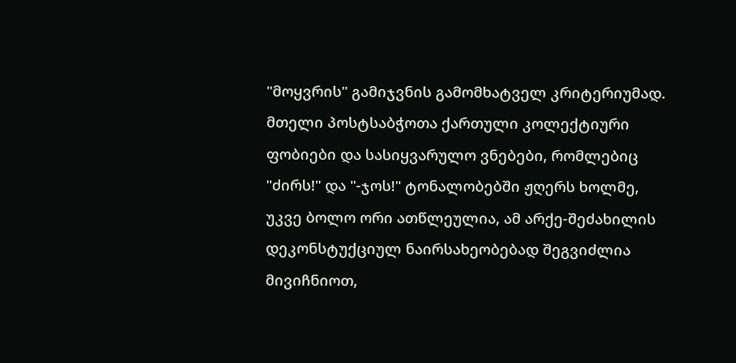"მოყვრის" გამიჯვნის გამომხატველ კრიტერიუმად. მთელი პოსტსაბჭოთა ქართული კოლექტიური ფობიები და სასიყვარულო ვნებები, რომლებიც "ძირს!" და "-ჯოს!" ტონალობებში ჟღერს ხოლმე, უკვე ბოლო ორი ათწლეულია, ამ არქე-შეძახილის დეკონსტუქციულ ნაირსახეობებად შეგვიძლია მივიჩნიოთ,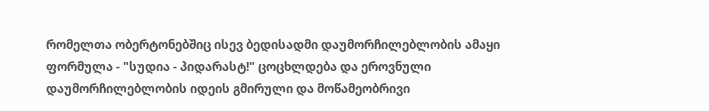რომელთა ობერტონებშიც ისევ ბედისადმი დაუმორჩილებლობის ამაყი ფორმულა - "სუდია - პიდარასტ!" ცოცხლდება და ეროვნული დაუმორჩილებლობის იდეის გმირული და მოწამეობრივი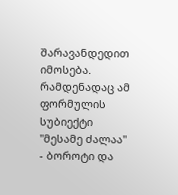შარავანდედით იმოსება. რამდენადაც ამ ფორმულის სუბიექტი "მესამე ძალაა" - ბოროტი და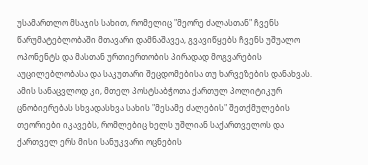უსამართლო მსაჯის სახით, რომელიც "მეორე ძალასთან" ჩვენს წარუმატებლობაში მთავარი დამნაშავეა, გვავიწყებს ჩვენს უშუალო ოპონენტს და მასთან ურთიერთობის პირადად მოგვარების აუცილებლობასა და საკუთარი შეცდომებისა თუ ხარვეზების დანახვას. ამის სანაცვლოდ კი, მთელ პოსტსაბჭოთა ქართულ პოლიტიკურ ცნობიერებას სხვადასხვა სახის "მესამე ძალების" შეთქმულების თეორიები იკავებს, რომლებიც ხელს უშლიან საქართველოს და ქართველ ერს მისი სანუკვარი ოცნების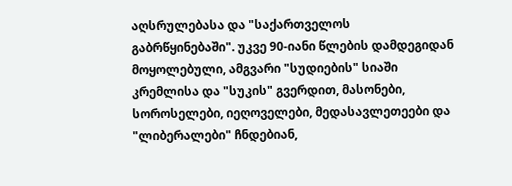აღსრულებასა და "საქართველოს გაბრწყინებაში". უკვე 90-იანი წლების დამდეგიდან მოყოლებული, ამგვარი "სუდიების" სიაში კრემლისა და "სუკის" გვერდით, მასონები, სოროსელები, იეღოველები, მედასავლეთეები და "ლიბერალები" ჩნდებიან,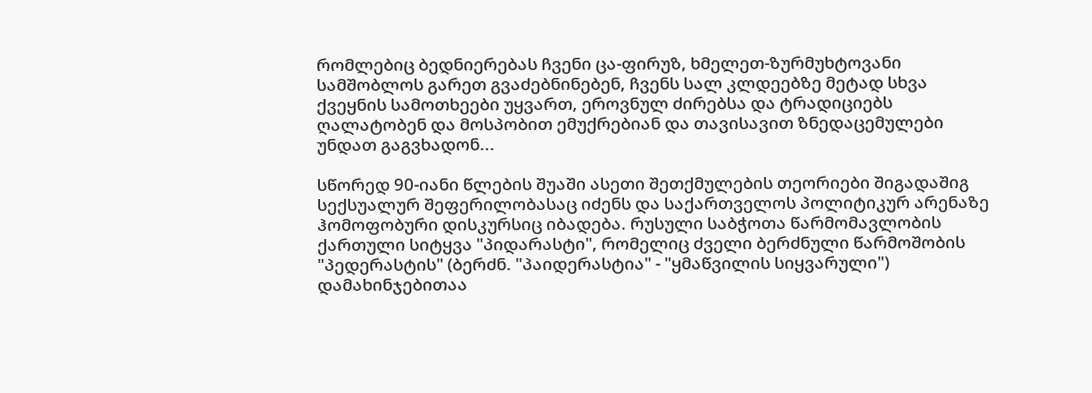რომლებიც ბედნიერებას ჩვენი ცა-ფირუზ, ხმელეთ-ზურმუხტოვანი სამშობლოს გარეთ გვაძებნინებენ, ჩვენს სალ კლდეებზე მეტად სხვა ქვეყნის სამოთხეები უყვართ, ეროვნულ ძირებსა და ტრადიციებს ღალატობენ და მოსპობით ემუქრებიან და თავისავით ზნედაცემულები უნდათ გაგვხადონ...

სწორედ 90-იანი წლების შუაში ასეთი შეთქმულების თეორიები შიგადაშიგ სექსუალურ შეფერილობასაც იძენს და საქართველოს პოლიტიკურ არენაზე ჰომოფობური დისკურსიც იბადება. რუსული საბჭოთა წარმომავლობის ქართული სიტყვა "პიდარასტი", რომელიც ძველი ბერძნული წარმოშობის "პედერასტის" (ბერძნ. "პაიდერასტია" - "ყმაწვილის სიყვარული") დამახინჯებითაა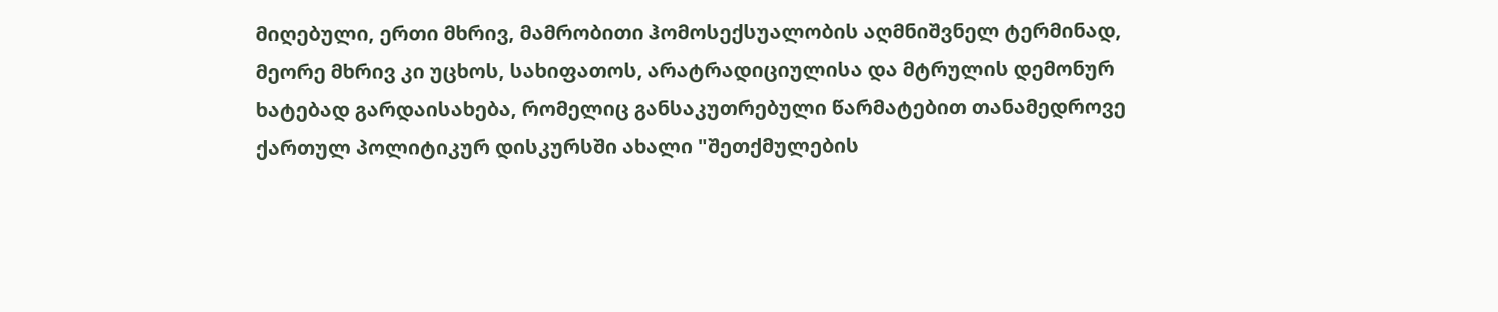მიღებული, ერთი მხრივ, მამრობითი ჰომოსექსუალობის აღმნიშვნელ ტერმინად, მეორე მხრივ კი უცხოს, სახიფათოს, არატრადიციულისა და მტრულის დემონურ ხატებად გარდაისახება, რომელიც განსაკუთრებული წარმატებით თანამედროვე ქართულ პოლიტიკურ დისკურსში ახალი "შეთქმულების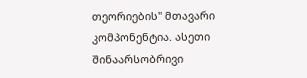თეორიების" მთავარი კომპონენტია. ასეთი შინაარსობრივი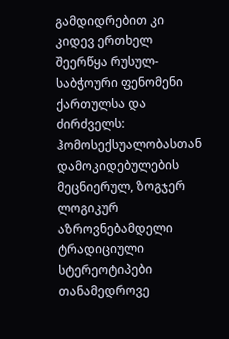გამდიდრებით კი კიდევ ერთხელ შეერწყა რუსულ-საბჭოური ფენომენი ქართულსა და ძირძველს: ჰომოსექსუალობასთან დამოკიდებულების მეცნიერულ, ზოგჯერ ლოგიკურ აზროვნებამდელი ტრადიციული სტერეოტიპები თანამედროვე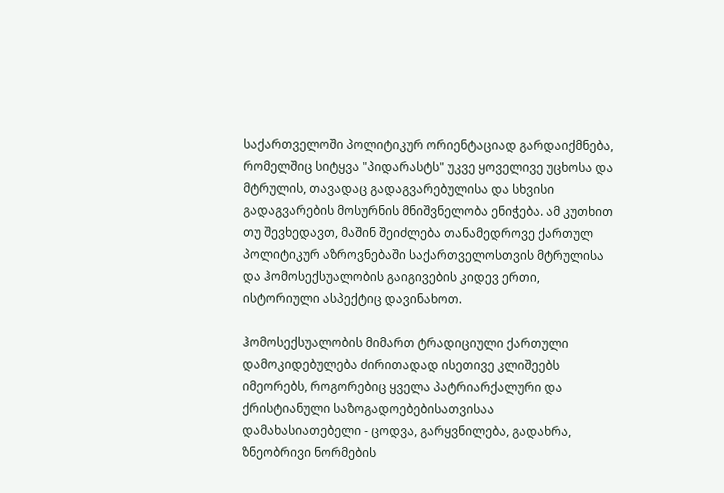საქართველოში პოლიტიკურ ორიენტაციად გარდაიქმნება, რომელშიც სიტყვა "პიდარასტს" უკვე ყოველივე უცხოსა და მტრულის, თავადაც გადაგვარებულისა და სხვისი გადაგვარების მოსურნის მნიშვნელობა ენიჭება. ამ კუთხით თუ შევხედავთ, მაშინ შეიძლება თანამედროვე ქართულ პოლიტიკურ აზროვნებაში საქართველოსთვის მტრულისა და ჰომოსექსუალობის გაიგივების კიდევ ერთი, ისტორიული ასპექტიც დავინახოთ.

ჰომოსექსუალობის მიმართ ტრადიციული ქართული დამოკიდებულება ძირითადად ისეთივე კლიშეებს იმეორებს, როგორებიც ყველა პატრიარქალური და ქრისტიანული საზოგადოებებისათვისაა დამახასიათებელი - ცოდვა, გარყვნილება, გადახრა, ზნეობრივი ნორმების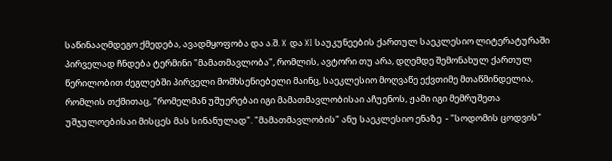საწინააღმდეგო ქმედება, ავადმყოფობა და ა.შ. X და XI საუკუნეების ქართულ საეკლესიო ლიტერატურაში პირველად ჩნდება ტერმინი "მამათმავლობა", რომლის, ავტორი თუ არა, დღემდე შემონახულ ქართულ წერილობით ძეგლებში პირველი მომხსენიებელი მაინც, საეკლესიო მოღვაწე ექვთიმე მთაწმინდელია, რომლის თქმითაც, "რომელმან უშუერებაი იგი მამათმავლობისაი აჩუენოს, ჟამი იგი მემრუშეთა უშჯულოებისაი მისცეს მას სინანულად". "მამათმავლობის" ანუ საეკლესიო ენაზე  - "სოდომის ცოდვის"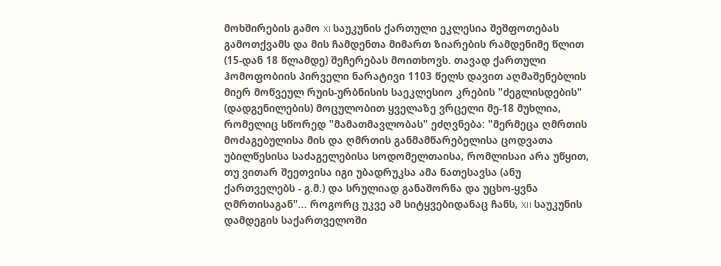მოხშირების გამო XI საუკუნის ქართული ეკლესია შეშფოთებას გამოთქვამს და მის ჩამდენთა მიმართ ზიარების რამდენიმე წლით (15-დან 18 წლამდე) შეჩერებას მოითხოვს. თავად ქართული ჰომოფობიის პირველი ნარატივი 1103 წელს დავით აღმაშენებლის მიერ მოწვეულ რუის-ურბნისის საეკლესიო კრების "ძეგლისდების" (დადგენილების) მოცულობით ყველაზე ვრცელი მე-18 მუხლია, რომელიც სწორედ "მამათმავლობას" ეძღვნება: "მერმეცა ღმრთის მოძაგებულისა მის და ღმრთის განმამწარებელისა ცოდვათა უბილწესისა საძაგელებისა სოდომელთაისა, რომლისაი არა უწყით, თუ ვითარ შეეთვისა იგი უბადრუკსა ამა ნათესავსა (ანუ ქართველებს - გ.მ.) და სრულიად განაშორნა და უცხო-ყვნა ღმრთისაგან"... როგორც უკვე ამ სიტყვებიდანაც ჩანს, XII საუკუნის დამდეგის საქართველოში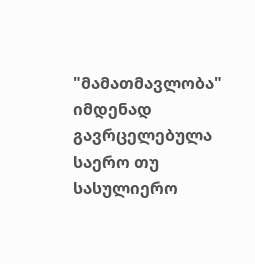"მამათმავლობა" იმდენად გავრცელებულა საერო თუ სასულიერო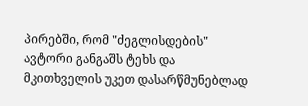პირებში, რომ "ძეგლისდების" ავტორი განგაშს ტეხს და მკითხველის უკეთ დასარწმუნებლად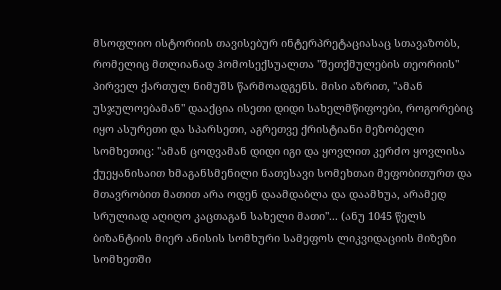მსოფლიო ისტორიის თავისებურ ინტერპრეტაციასაც სთავაზობს, რომელიც მთლიანად ჰომოსექსუალთა "შეთქმულების თეორიის" პირველ ქართულ ნიმუშს წარმოადგენს. მისი აზრით, "ამან უსჯულოებამან" დააქცია ისეთი დიდი სახელმწიფოები, როგორებიც იყო ასურეთი და სპარსეთი, აგრეთვე ქრისტიანი მეზობელი სომხეთიც: "ამან ცოდვამან დიდი იგი და ყოვლით კერძო ყოვლისა ქუეყანისაით ხმაგანსმენილი ნათესავი სომეხთაი მეფობითურთ და მთავრობით მათით არა ოდენ დაამდაბლა და დაამხუა, არამედ სრულიად აღიღო კაცთაგან სახელი მათი"... (ანუ 1045 წელს ბიზანტიის მიერ ანისის სომხური სამეფოს ლიკვიდაციის მიზეზი სომხეთში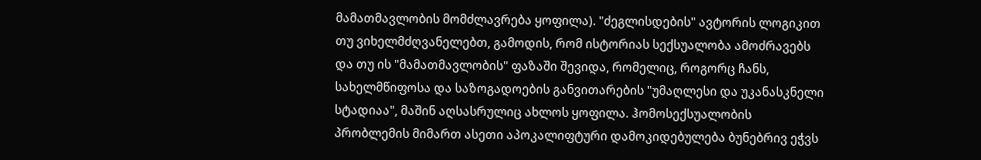მამათმავლობის მომძლავრება ყოფილა). "ძეგლისდების" ავტორის ლოგიკით თუ ვიხელმძღვანელებთ, გამოდის, რომ ისტორიას სექსუალობა ამოძრავებს და თუ ის "მამათმავლობის" ფაზაში შევიდა, რომელიც, როგორც ჩანს, სახელმწიფოსა და საზოგადოების განვითარების "უმაღლესი და უკანასკნელი სტადიაა", მაშინ აღსასრულიც ახლოს ყოფილა. ჰომოსექსუალობის პრობლემის მიმართ ასეთი აპოკალიფტური დამოკიდებულება ბუნებრივ ეჭვს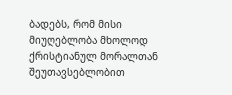ბადებს, რომ მისი მიუღებლობა მხოლოდ ქრისტიანულ მორალთან შეუთავსებლობით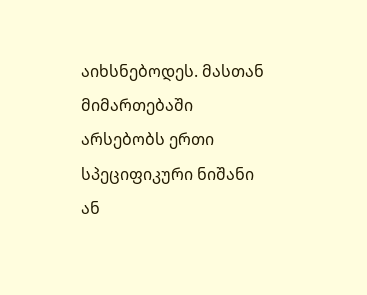აიხსნებოდეს. მასთან მიმართებაში არსებობს ერთი სპეციფიკური ნიშანი ან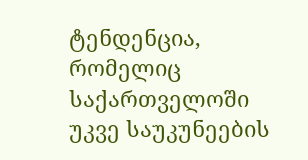ტენდენცია, რომელიც საქართველოში უკვე საუკუნეების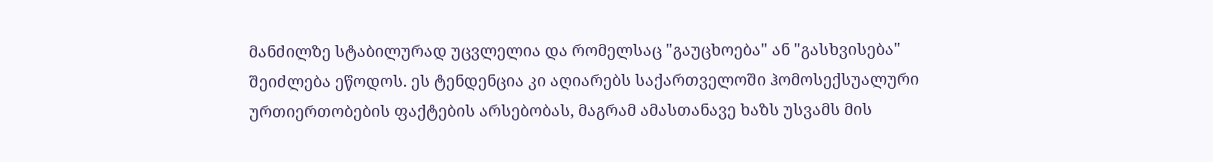მანძილზე სტაბილურად უცვლელია და რომელსაც "გაუცხოება" ან "გასხვისება" შეიძლება ეწოდოს. ეს ტენდენცია კი აღიარებს საქართველოში ჰომოსექსუალური ურთიერთობების ფაქტების არსებობას, მაგრამ ამასთანავე ხაზს უსვამს მის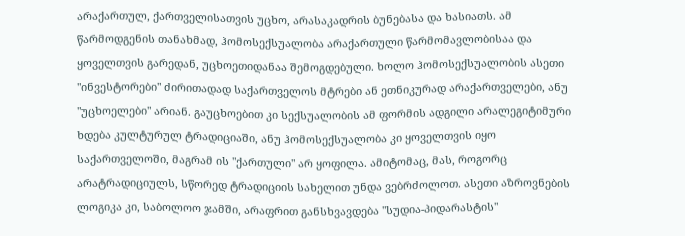არაქართულ, ქართველისათვის უცხო, არასაკადრის ბუნებასა და ხასიათს. ამ წარმოდგენის თანახმად, ჰომოსექსუალობა არაქართული წარმომავლობისაა და ყოველთვის გარედან, უცხოეთიდანაა შემოგდებული. ხოლო ჰომოსექსუალობის ასეთი "ინვესტორები" ძირითადად საქართველოს მტრები ან ეთნიკურად არაქართველები, ანუ "უცხოელები" არიან. გაუცხოებით კი სექსუალობის ამ ფორმის ადგილი არალეგიტიმური ხდება კულტურულ ტრადიციაში, ანუ ჰომოსექსუალობა კი ყოველთვის იყო საქართველოში, მაგრამ ის "ქართული" არ ყოფილა. ამიტომაც, მას, როგორც არატრადიციულს, სწორედ ტრადიციის სახელით უნდა ვებრძოლოთ. ასეთი აზროვნების ლოგიკა კი, საბოლოო ჯამში, არაფრით განსხვავდება "სუდია-პიდარასტის"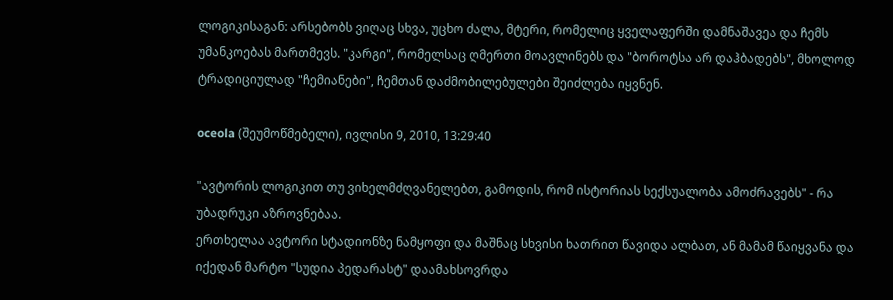ლოგიკისაგან: არსებობს ვიღაც სხვა, უცხო ძალა, მტერი, რომელიც ყველაფერში დამნაშავეა და ჩემს უმანკოებას მართმევს. "კარგი", რომელსაც ღმერთი მოავლინებს და "ბოროტსა არ დაჰბადებს", მხოლოდ ტრადიციულად "ჩემიანები", ჩემთან დაძმობილებულები შეიძლება იყვნენ.

oceola (შეუმოწმებელი), ივლისი 9, 2010, 13:29:40

"ავტორის ლოგიკით თუ ვიხელმძღვანელებთ, გამოდის, რომ ისტორიას სექსუალობა ამოძრავებს" - რა უბადრუკი აზროვნებაა.
ერთხელაა ავტორი სტადიონზე ნამყოფი და მაშნაც სხვისი ხათრით წავიდა ალბათ, ან მამამ წაიყვანა და იქედან მარტო "სუდია პედარასტ" დაამახსოვრდა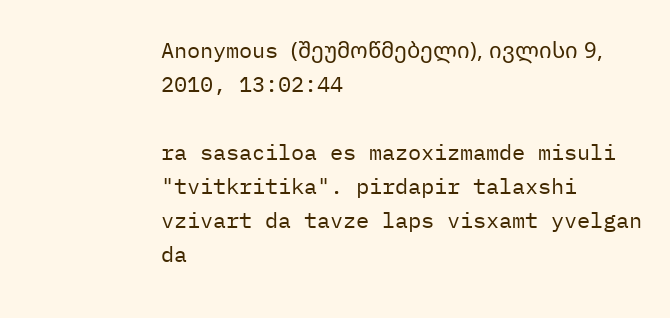Anonymous (შეუმოწმებელი), ივლისი 9, 2010, 13:02:44

ra sasaciloa es mazoxizmamde misuli "tvitkritika". pirdapir talaxshi vzivart da tavze laps visxamt yvelgan da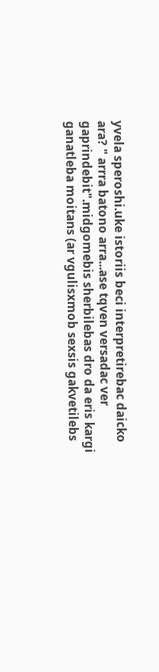yvela speroshi.uke istoriis beci interpretirebac daicko ara? " arrra batono arra...ase tqven versadac ver gaprindebit".midgomebis sherbilebas dro da eris kargi ganatleba moitans (ar vgulisxmob sexsis gakvetilebs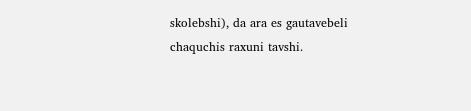skolebshi), da ara es gautavebeli chaquchis raxuni tavshi.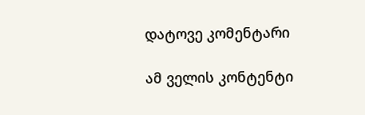დატოვე კომენტარი

ამ ველის კონტენტი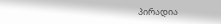პირადია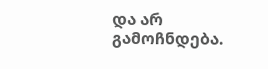და არ გამოჩნდება.